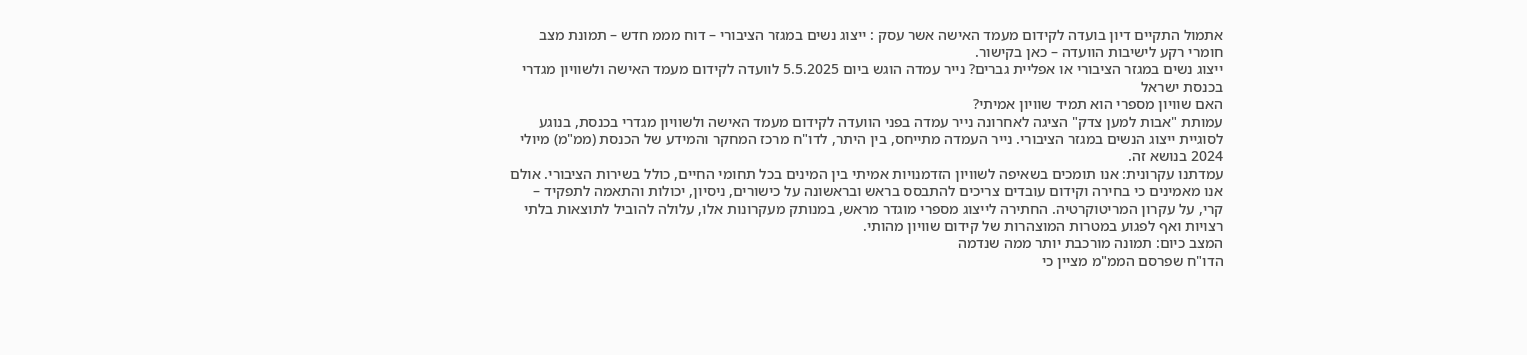אתמול התקיים דיון בועדה לקידום מעמד האישה אשר עסק : ייצוג נשים במגזר הציבורי – דוח מממ חדש – תמונת מצב
חומרי רקע לישיבות הוועדה – כאן בקישור.
ייצוג נשים במגזר הציבורי או אפליית גברים? נייר עמדה הוגש ביום 5.5.2025 לוועדה לקידום מעמד האישה ולשוויון מגדרי בכנסת ישראל
האם שוויון מספרי הוא תמיד שוויון אמיתי?
עמותת "אבות למען צדק" הציגה לאחרונה נייר עמדה בפני הוועדה לקידום מעמד האישה ולשוויון מגדרי בכנסת, בנוגע לסוגיית ייצוג הנשים במגזר הציבורי. נייר העמדה מתייחס, בין היתר, לדו"ח מרכז המחקר והמידע של הכנסת (ממ"מ) מיולי 2024 בנושא זה.
עמדתנו עקרונית: אנו תומכים בשאיפה לשוויון הזדמנויות אמיתי בין המינים בכל תחומי החיים, כולל בשירות הציבורי. אולם אנו מאמינים כי בחירה וקידום עובדים צריכים להתבסס בראש ובראשונה על כישורים, ניסיון, יכולות והתאמה לתפקיד – קרי, על עקרון המריטוקרטיה. החתירה לייצוג מספרי מוגדר מראש, במנותק מעקרונות אלו, עלולה להוביל לתוצאות בלתי רצויות ואף לפגוע במטרות המוצהרות של קידום שוויון מהותי.
המצב כיום: תמונה מורכבת יותר ממה שנדמה
הדו"ח שפרסם הממ"מ מציין כי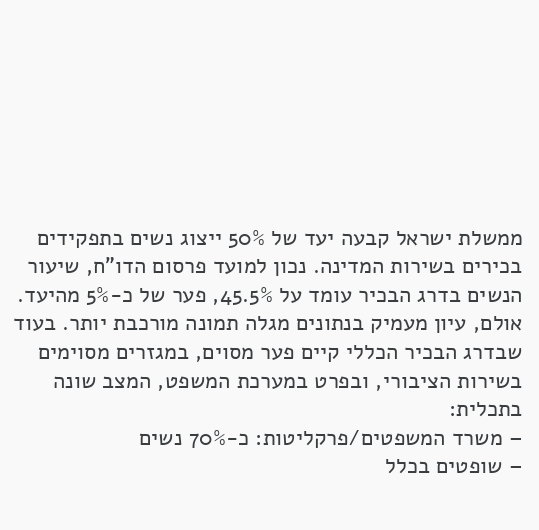ממשלת ישראל קבעה יעד של 50% ייצוג נשים בתפקידים בכירים בשירות המדינה. נכון למועד פרסום הדו"ח, שיעור הנשים בדרג הבכיר עומד על 45.5%, פער של כ-5% מהיעד.
אולם, עיון מעמיק בנתונים מגלה תמונה מורכבת יותר. בעוד שבדרג הבכיר הכללי קיים פער מסוים, במגזרים מסוימים בשירות הציבורי, ובפרט במערכת המשפט, המצב שונה בתכלית:
– משרד המשפטים/פרקליטות: כ-70% נשים
– שופטים בכלל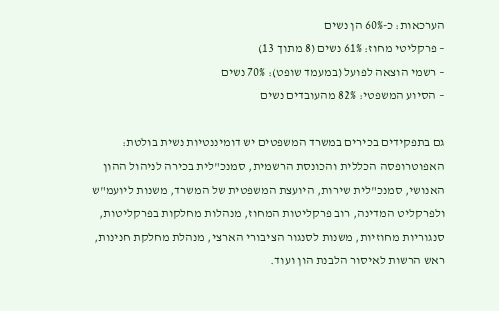הערכאות: כ-60% הן נשים
– פרקליטי מחוז: 61% נשים (8 מתוך 13)
– רשמי הוצאה לפועל (במעמד שופט): 70% נשים
– הסיוע המשפטי: 82% מהעובדים נשים

גם בתפקידים בכירים במשרד המשפטים יש דומיננטיות נשית בולטת: האפוטרופסה הכללית והכונסת הרשמית, סמנכ"לית בכירה לניהול ההון האנושי, סמנכ"לית שירות, היועצת המשפטית של המשרד, משנות ליועמ"ש ולפרקליט המדינה, רוב פרקליטות המחוז, מנהלות מחלקות בפרקליטות, סנגוריות מחוזיות, משנות לסנגור הציבורי הארצי, מנהלת מחלקת חנינות, ראש הרשות לאיסור הלבנת הון ועוד.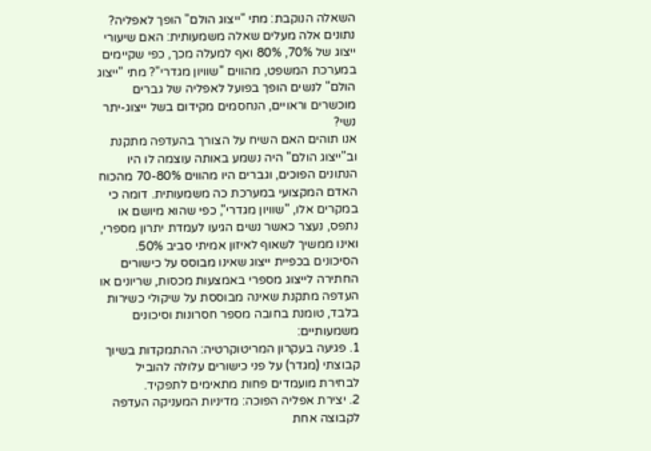השאלה הנוקבת: מתי "ייצוג הולם" הופך לאפליה?
נתונים אלה מעלים שאלה משמעותית: האם שיעורי ייצוג של 70%, 80% ואף למעלה מכך, כפי שקיימים במערכת המשפט, מהווים "שוויון מגדרי"? מתי "ייצוג הולם" לנשים הופך בפועל לאפליה של גברים מוכשרים וראויים, הנחסמים מקידום בשל ייצוג-יתר נשי?
אנו תוהים האם השיח על הצורך בהעדפה מתקנת וב"ייצוג הולם" היה נשמע באותה עוצמה לו היו הנתונים הפוכים, וגברים היו מהווים 70-80% מהכוח האדם המקצועי במערכת כה משמעותית. דומה כי במקרים אלו, "שוויון מגדרי", כפי שהוא מיושם או נתפס, נעצר כאשר נשים הגיעו לעמדת יתרון מספרי, ואינו ממשיך לשאוף לאיזון אמיתי סביב 50%.
הסיכונים בכפיית ייצוג שאינו מבוסס על כישורים
החתירה לייצוג מספרי באמצעות מכסות, שריונים או העדפה מתקנת שאינה מבוססת על שיקולי כשירות בלבד, טומנת בחובה מספר חסרונות וסיכונים משמעותיים:
1. פגיעה בעקרון המריטוקרטיה: ההתמקדות בשיוך קבוצתי (מגדר) על פני כישורים עלולה להוביל לבחירת מועמדים פחות מתאימים לתפקיד.
2. יצירת אפליה הפוכה: מדיניות המעניקה העדפה לקבוצה אחת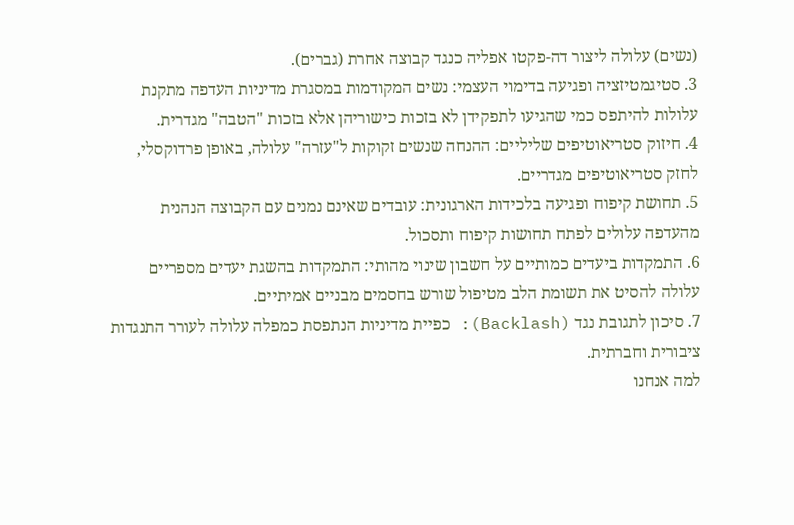(נשים) עלולה ליצור דה-פקטו אפליה כנגד קבוצה אחרת (גברים).
3. סטיגמטיזציה ופגיעה בדימוי העצמי: נשים המקודמות במסגרת מדיניות העדפה מתקנת עלולות להיתפס כמי שהגיעו לתפקידן לא בזכות כישוריהן אלא בזכות "הטבה" מגדרית.
4. חיזוק סטריאוטיפים שליליים: ההנחה שנשים זקוקות ל"עזרה" עלולה, באופן פרדוקסלי, לחזק סטריאוטיפים מגדריים.
5. תחושת קיפוח ופגיעה בלכידות הארגונית: עובדים שאינם נמנים עם הקבוצה הנהנית מהעדפה עלולים לפתח תחושות קיפוח ותסכול.
6. התמקדות ביעדים כמותיים על חשבון שינוי מהותי: התמקדות בהשגת יעדים מספריים עלולה להסיט את תשומת הלב מטיפול שורש בחסמים מבניים אמיתיים.
7. סיכון לתגובת נגד (Backlash): כפיית מדיניות הנתפסת כמפלה עלולה לעורר התנגדות ציבורית וחברתית.
למה אנחנו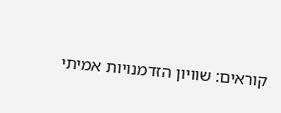קוראים: שוויון הזדמנויות אמיתי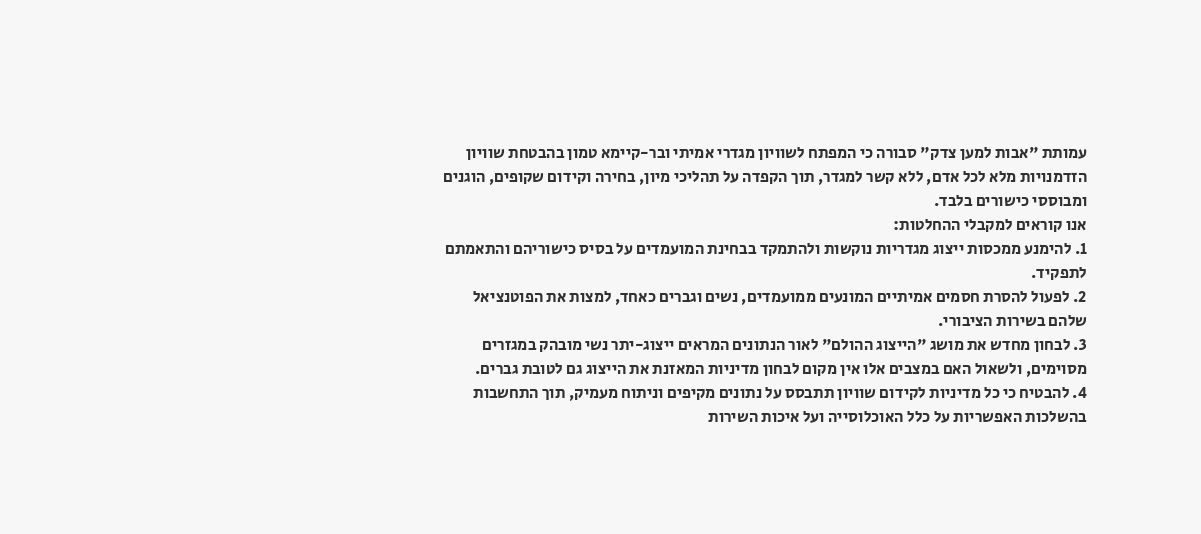עמותת "אבות למען צדק" סבורה כי המפתח לשוויון מגדרי אמיתי ובר-קיימא טמון בהבטחת שוויון הזדמנויות מלא לכל אדם, ללא קשר למגדר, תוך הקפדה על תהליכי מיון, בחירה וקידום שקופים, הוגנים ומבוססי כישורים בלבד.
אנו קוראים למקבלי ההחלטות:
1. להימנע ממכסות ייצוג מגדריות נוקשות ולהתמקד בבחינת המועמדים על בסיס כישוריהם והתאמתם לתפקיד.
2. לפעול להסרת חסמים אמיתיים המונעים ממועמדים, נשים וגברים כאחד, למצות את הפוטנציאל שלהם בשירות הציבורי.
3. לבחון מחדש את מושג "הייצוג ההולם" לאור הנתונים המראים ייצוג-יתר נשי מובהק במגזרים מסוימים, ולשאול האם במצבים אלו אין מקום לבחון מדיניות המאזנת את הייצוג גם לטובת גברים.
4. להבטיח כי כל מדיניות לקידום שוויון תתבסס על נתונים מקיפים וניתוח מעמיק, תוך התחשבות בהשלכות האפשריות על כלל האוכלוסייה ועל איכות השירות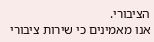הציבורי.
אנו מאמינים כי שירות ציבורי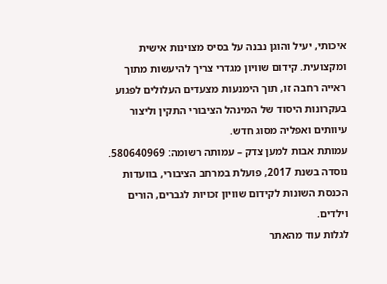איכותי, יעיל והוגן נבנה על בסיס מצוינות אישית ומקצועית. קידום שוויון מגדרי צריך להיעשות מתוך ראייה רחבה זו, תוך הימנעות מצעדים העלולים לפגוע בעקרונות היסוד של המינהל הציבורי התקין וליצור עיוותים ואפליה מסוג חדש.
עמותת אבות למען צדק – עמותה רשומה: 580640969. נוסדה בשנת 2017, פועלת במרחב הציבורי, בוועדות הכנסת השונות לקידום שוויון זכויות לגברים, הורים וילדים.
לגלות עוד מהאתר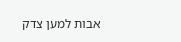אבות למען צדק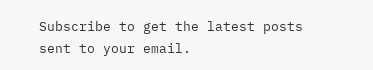Subscribe to get the latest posts sent to your email.